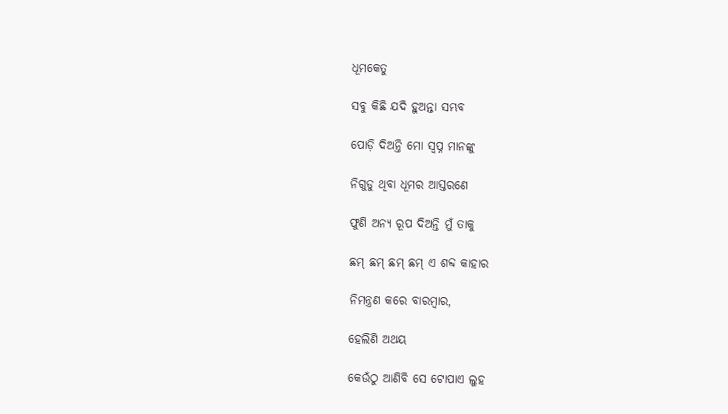ଧୂମକେତୁ

ସବୁ କିଛି ଯଦି ହୁଅନ୍ତା ସମ୍ଭବ

ପୋଡ଼ି ଦିଅନ୍ତି ମୋ ସ୍ବପ୍ନ ମାନଙ୍କୁ

ନିଗୁଡୁ ଥିବା ଧୂମର ଆସ୍ତରଣେ

ଫୁଣି ଅନ୍ୟ ରୂପ ଦିଅନ୍ତି ମୁଁ ତାକୁ

ଛମ୍ ଛମ୍ ଛମ୍ ଛମ୍ ଏ ଶବ୍ଦ କାହାର

ନିମନ୍ତ୍ରଣ କରେ ବାରମ୍ବାର,

ହେଲିଣି ଅଥୟ

କେଉଁଠୁ ଆଣିବି ସେ ଟୋପାଏ ଲୁହ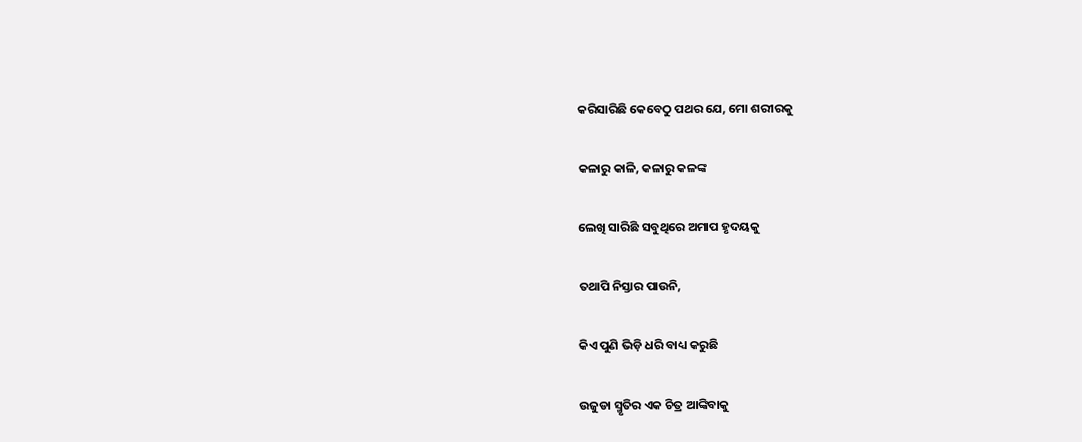କରିସାରିଛି କେବେଠୁ ପଥର ଯେ, ମୋ ଶରୀରକୁ

କଳାରୁ କାଳି, କଳାରୁ କଳଙ୍କ

ଲେଖି ସାରିଛି ସବୁଥିରେ ଅମାପ ହୃଦୟକୁ

ତଥାପି ନିସ୍ତାର ପାଉନି,

କିଏ ପୁଣି ଭିଡ଼ି ଧରି ବାଧ୍ୟ କରୁଛି

ଉଜୁଡା ସ୍ମୃତିର ଏକ ଚିତ୍ର ଆଙ୍କିବାକୁ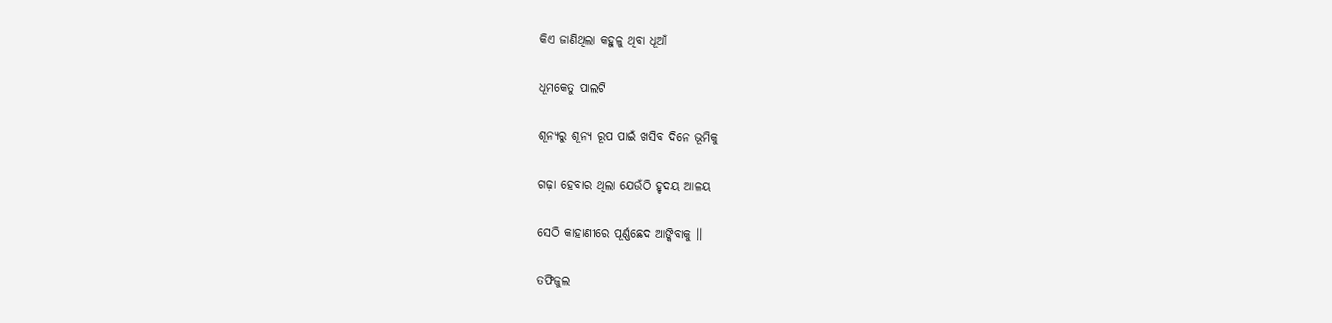କିଏ ଜାଣିଥିଲା କହୁଳୁ ଥିବା ଧୂଆଁ

ଧୂମକେତୁ ପାଲଟି

ଶୂନ୍ୟରୁ ଶୂନ୍ୟ ରୂପ ପାଇଁ ଖସିବ ଦିନେ ଭୂମିକୁ

ଗଢ଼ା ହେବାର ଥିଲା ଯେଉଁଠି ହୃଦୟ ଆଳୟ

ସେଠି କାହାଣୀରେ ପୂର୍ଣ୍ଣଛେଦ ଆଙ୍କିବାକୁ ।।

ତଫିଜୁଲ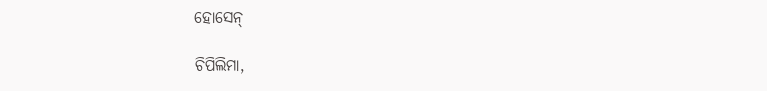ହୋସେନ୍

ଚିପିଲିମା,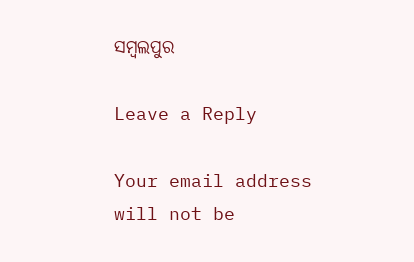ସମ୍ବଲପୁର

Leave a Reply

Your email address will not be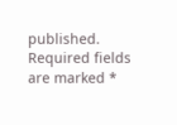published. Required fields are marked *